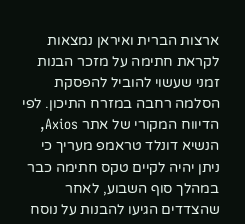ארצות הברית ואיראן נמצאות לקראת חתימה על מזכר הבנות זמני שעשוי להוביל להפסקת הסלמה רחבה במזרח התיכון. לפי הדיווח המקורי של אתר Axios, הנשיא דונלד טראמפ מעריך כי ניתן יהיה לקיים טקס חתימה כבר במהלך סוף השבוע, לאחר שהצדדים הגיעו להבנות על נוסח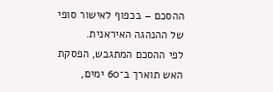ההסכם – בכפוף לאישור סופי של ההנהגה האיראנית.
לפי ההסכם המתגבש, הפסקת האש תוארך ב־60 ימים,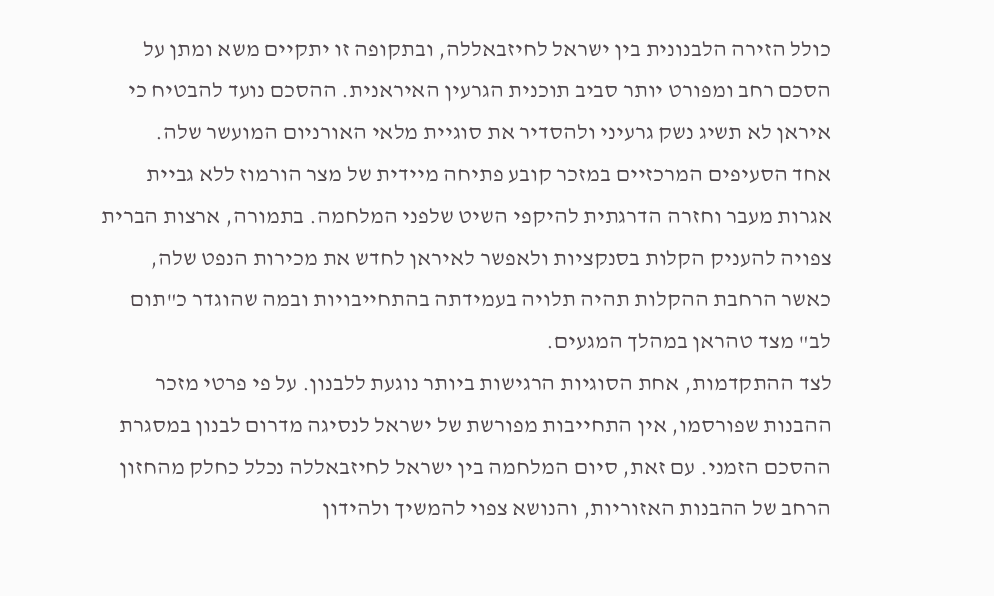כולל הזירה הלבנונית בין ישראל לחיזבאללה, ובתקופה זו יתקיים משא ומתן על הסכם רחב ומפורט יותר סביב תוכנית הגרעין האיראנית. ההסכם נועד להבטיח כי איראן לא תשיג נשק גרעיני ולהסדיר את סוגיית מלאי האורניום המועשר שלה.
אחד הסעיפים המרכזיים במזכר קובע פתיחה מיידית של מצר הורמוז ללא גביית אגרות מעבר וחזרה הדרגתית להיקפי השיט שלפני המלחמה. בתמורה, ארצות הברית צפויה להעניק הקלות בסנקציות ולאפשר לאיראן לחדש את מכירות הנפט שלה, כאשר הרחבת ההקלות תהיה תלויה בעמידתה בהתחייבויות ובמה שהוגדר כ"תום לב" מצד טהראן במהלך המגעים.
לצד ההתקדמות, אחת הסוגיות הרגישות ביותר נוגעת ללבנון. על פי פרטי מזכר ההבנות שפורסמו, אין התחייבות מפורשת של ישראל לנסיגה מדרום לבנון במסגרת ההסכם הזמני. עם זאת, סיום המלחמה בין ישראל לחיזבאללה נכלל כחלק מהחזון הרחב של ההבנות האזוריות, והנושא צפוי להמשיך ולהידון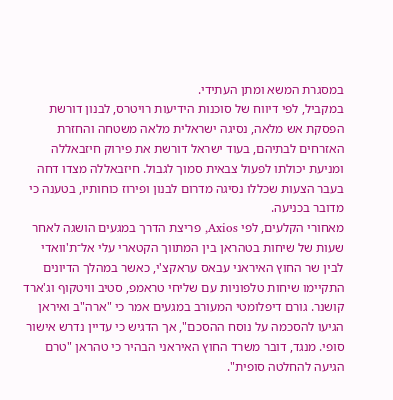במסגרת המשא ומתן העתידי.
במקביל, לפי דיווח של סוכנות הידיעות רויטרס, לבנון דורשת הפסקת אש מלאה, נסיגה ישראלית מלאה משטחה והחזרת האזרחים לבתיהם, בעוד ישראל דורשת את פירוק חיזבאללה ומניעת יכולתו לפעול צבאית סמוך לגבול. חיזבאללה מצדו דחה בעבר הצעות שכללו נסיגה מדרום לבנון ופירוז כוחותיו, בטענה כי מדובר בכניעה.
מאחורי הקלעים, לפי Axios, פריצת הדרך במגעים הושגה לאחר שעות של שיחות בטהראן בין המתווך הקטארי עלי אל־ת'וואדי לבין שר החוץ האיראני עבאס עראקצ'י, כאשר במהלך הדיונים התקיימו שיחות טלפוניות עם שליחי טראמפ, סטיב וויטקוף וג'ארד קושנר. גורם דיפלומטי המעורב במגעים אמר כי "ארה"ב ואיראן הגיעו להסכמה על נוסח ההסכם", אך הדגיש כי עדיין נדרש אישור סופי. מנגד, דובר משרד החוץ האיראני הבהיר כי טהראן "טרם הגיעה להחלטה סופית".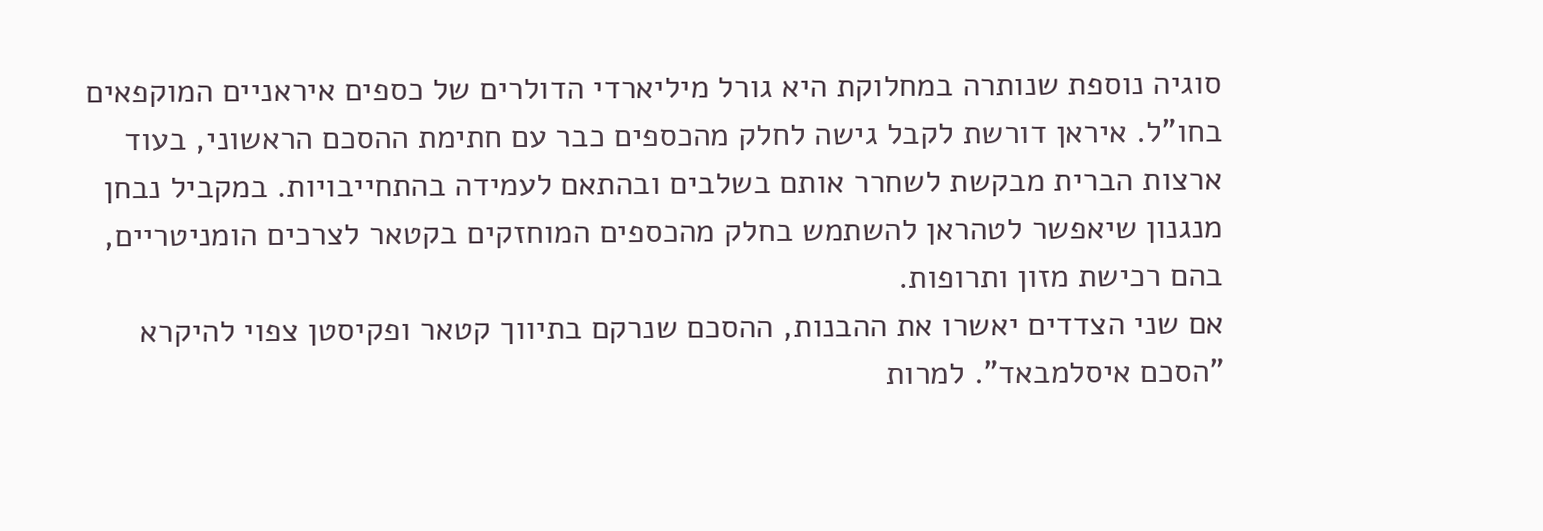סוגיה נוספת שנותרה במחלוקת היא גורל מיליארדי הדולרים של כספים איראניים המוקפאים בחו"ל. איראן דורשת לקבל גישה לחלק מהכספים כבר עם חתימת ההסכם הראשוני, בעוד ארצות הברית מבקשת לשחרר אותם בשלבים ובהתאם לעמידה בהתחייבויות. במקביל נבחן מנגנון שיאפשר לטהראן להשתמש בחלק מהכספים המוחזקים בקטאר לצרכים הומניטריים, בהם רכישת מזון ותרופות.
אם שני הצדדים יאשרו את ההבנות, ההסכם שנרקם בתיווך קטאר ופקיסטן צפוי להיקרא "הסכם איסלמבאד". למרות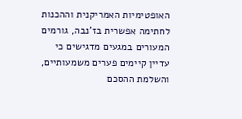האופטימיות האמריקנית וההכנות לחתימה אפשרית בז'נבה, גורמים המעורים במגעים מדגישים כי עדיין קיימים פערים משמעותיים, והשלמת ההסכם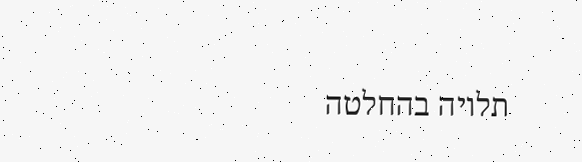תלויה בהחלטה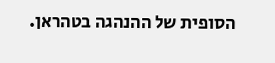הסופית של ההנהגה בטהראן.